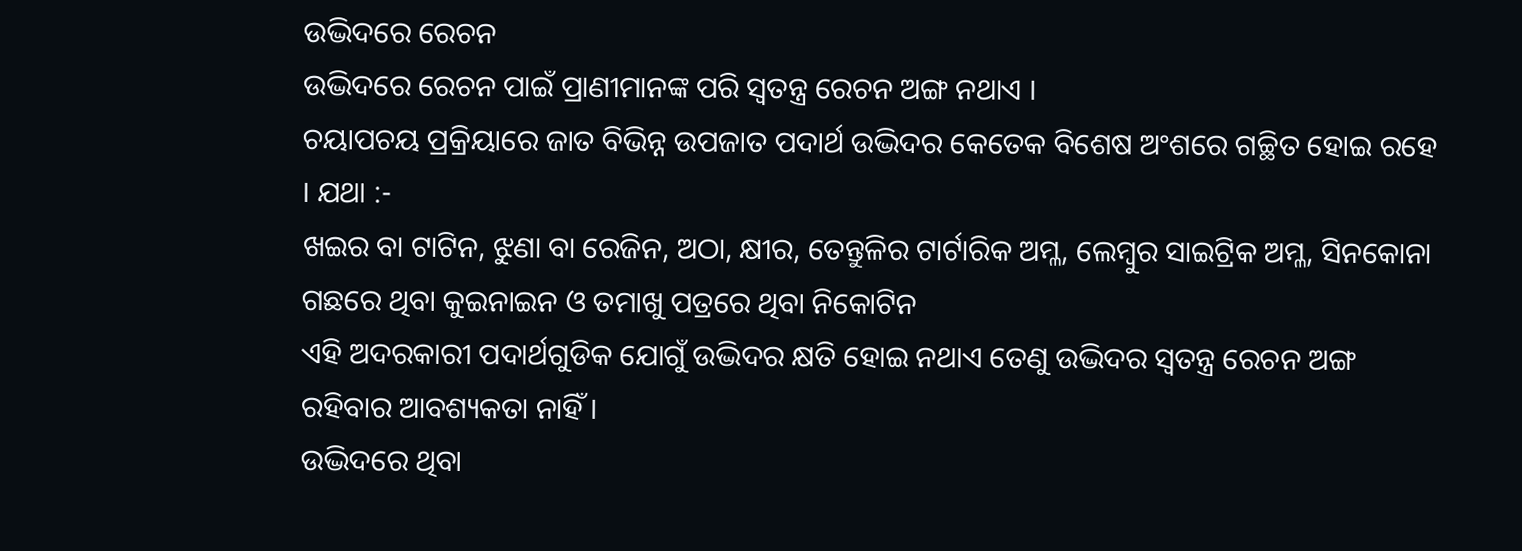ଉଦ୍ଭିଦରେ ରେଚନ
ଉଦ୍ଭିଦରେ ରେଚନ ପାଇଁ ପ୍ରାଣୀମାନଙ୍କ ପରି ସ୍ବତନ୍ତ୍ର ରେଚନ ଅଙ୍ଗ ନଥାଏ ।
ଚୟାପଚୟ ପ୍ରକ୍ରିୟାରେ ଜାତ ବିଭିନ୍ନ ଉପଜାତ ପଦାର୍ଥ ଉଦ୍ଭିଦର କେତେକ ବିଶେଷ ଅଂଶରେ ଗଚ୍ଛିତ ହୋଇ ରହେ । ଯଥା :-
ଖଇର ବା ଟାଟିନ, ଝୁଣା ବା ରେଜିନ, ଅଠା, କ୍ଷୀର, ତେନ୍ତୁଳିର ଟାର୍ଟାରିକ ଅମ୍ଳ, ଲେମ୍ବୁର ସାଇଟ୍ରିକ ଅମ୍ଳ, ସିନକୋନା ଗଛରେ ଥିବା କୁଇନାଇନ ଓ ତମାଖୁ ପତ୍ରରେ ଥିବା ନିକୋଟିନ
ଏହି ଅଦରକାରୀ ପଦାର୍ଥଗୁଡିକ ଯୋଗୁଁ ଉଦ୍ଭିଦର କ୍ଷତି ହୋଇ ନଥାଏ ତେଣୁ ଉଦ୍ଭିଦର ସ୍ୱତନ୍ତ୍ର ରେଚନ ଅଙ୍ଗ ରହିବାର ଆବଶ୍ୟକତା ନାହିଁ ।
ଉଦ୍ଭିଦରେ ଥିବା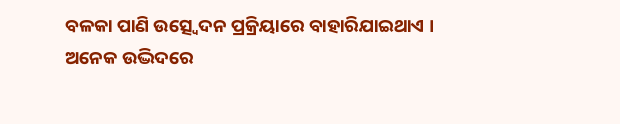ବଳକା ପାଣି ଉତ୍ସ୍ଵେଦନ ପ୍ରକ୍ରିୟାରେ ବାହାରିଯାଇଥାଏ ।
ଅନେକ ଉଦ୍ଭିଦରେ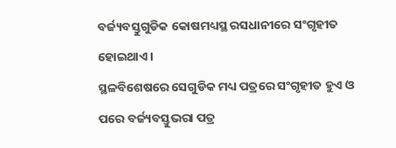ବର୍ଜ୍ୟବସ୍ତୁଗୁଡିକ କୋଷମଧ୍ୟସ୍ଥ ରସଧାନୀରେ ସଂଗୃହୀତ ହୋଇଥାଏ ।
ସ୍ଥଳବିଶେଷରେ ସେଗୁଡିକ ମଧ୍ୟ ପତ୍ରରେ ସଂଗୃହୀତ ହୁଏ ଓ ପରେ ବର୍ଜ୍ୟବସ୍ତୁଭରା ପତ୍ର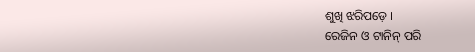ଶୁଖି ଝରିପଡ଼େ ।
ରେଜିନ ଓ ଟାନିନ୍ ପରି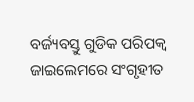ବର୍ଜ୍ୟବସ୍ତୁ ଗୁଡିକ ପରିପକ୍ଵ ଜାଇଲେମରେ ସଂଗୃହୀତ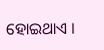ହୋଇଥାଏ ।